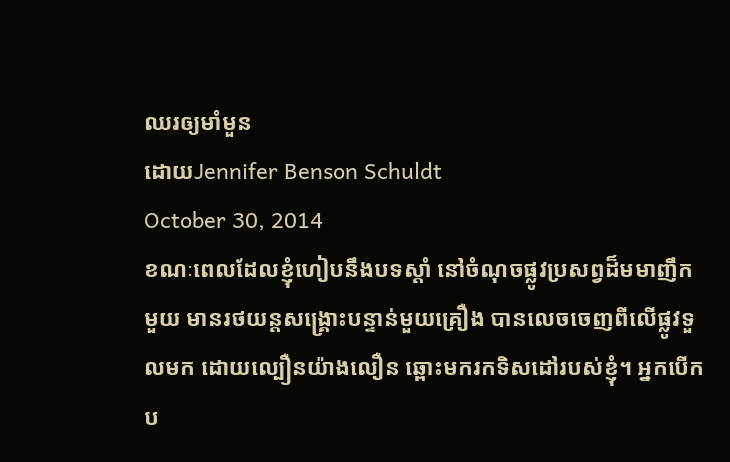ឈរឲ្យមាំមួន
ដោយJennifer Benson Schuldt
October 30, 2014
ខណៈពេលដែលខ្ញុំហៀបនឹងបទស្តាំ នៅចំណុចផ្លូវប្រសព្វដ៏មមាញឹកមួយ មានរថយន្តសង្រ្គោះបន្ទាន់មួយគ្រឿង បានលេចចេញពីលើផ្លូវទួលមក ដោយល្បឿនយ៉ាងលឿន ឆ្ពោះមករកទិសដៅរបស់ខ្ញុំ។ អ្នកបើកប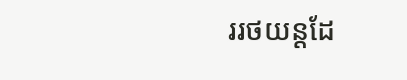ររថយន្តដែ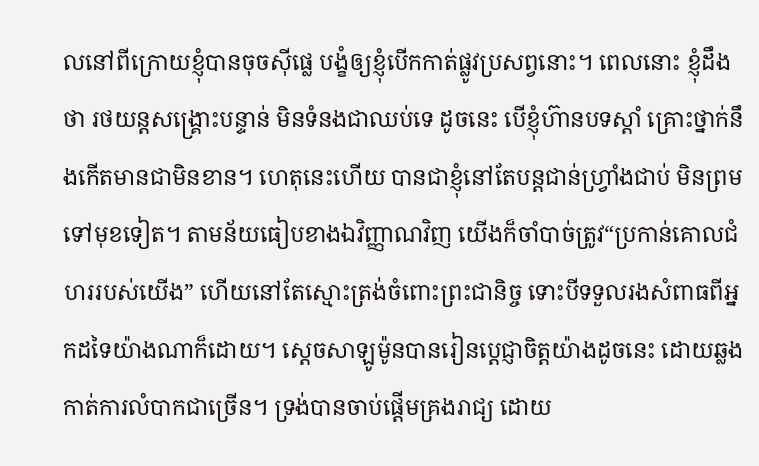លនៅពីក្រោយខ្ញុំបានចុចស៊ីផ្លេ បង្ខំឲ្យខ្ញុំបើកកាត់ផ្លូវប្រសព្វនោះ។ ពេលនោះ ខ្ញុំដឹងថា រថយន្តសង្រ្គោះបន្ទាន់ មិនទំនងជាឈប់ទេ ដូចនេះ បើខ្ញុំហ៊ានបទស្តាំ គ្រោះថ្នាក់នឹងកើតមានជាមិនខាន។ ហេតុនេះហើយ បានជាខ្ញុំនៅតែបន្តជាន់ហ្វ្រាំងជាប់ មិនព្រមទៅមុខទៀត។ តាមន័យធៀបខាងឯវិញ្ញាណវិញ យើងក៏ចាំបាច់ត្រូវ“ប្រកាន់គោលជំហររបស់យើង” ហើយនៅតែស្មោះត្រង់ចំពោះព្រះជានិច្ច ទោះបីទទួលរងសំពាធពីអ្នកដទៃយ៉ាងណាក៏ដោយ។ ស្តេចសាឡូម៉ូនបានរៀនប្តេជ្ញាចិត្តយ៉ាងដូចនេះ ដោយឆ្លងកាត់ការលំបាកជាច្រើន។ ទ្រង់បានចាប់ផ្តើមគ្រងរាជ្យ ដោយ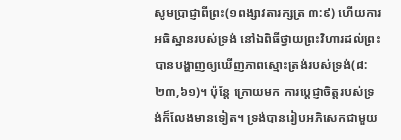សូមប្រាជ្ញាពីព្រះ(១ពង្សាវតារក្សត្រ ៣:៩) ហើយការអធិស្ឋានរបស់ទ្រង់ នៅឯពិធីថ្វាយព្រះវិហារដល់ព្រះ បានបង្ហាញឲ្យឃើញភាពស្មោះត្រង់របស់ទ្រង់(៨:២៣,៦១)។ ប៉ុន្តែ ក្រោយមក ការប្តេជ្ញាចិត្តរបស់ទ្រង់ក៏លែងមានទៀត។ ទ្រង់បានរៀបអភិសេកជាមួយ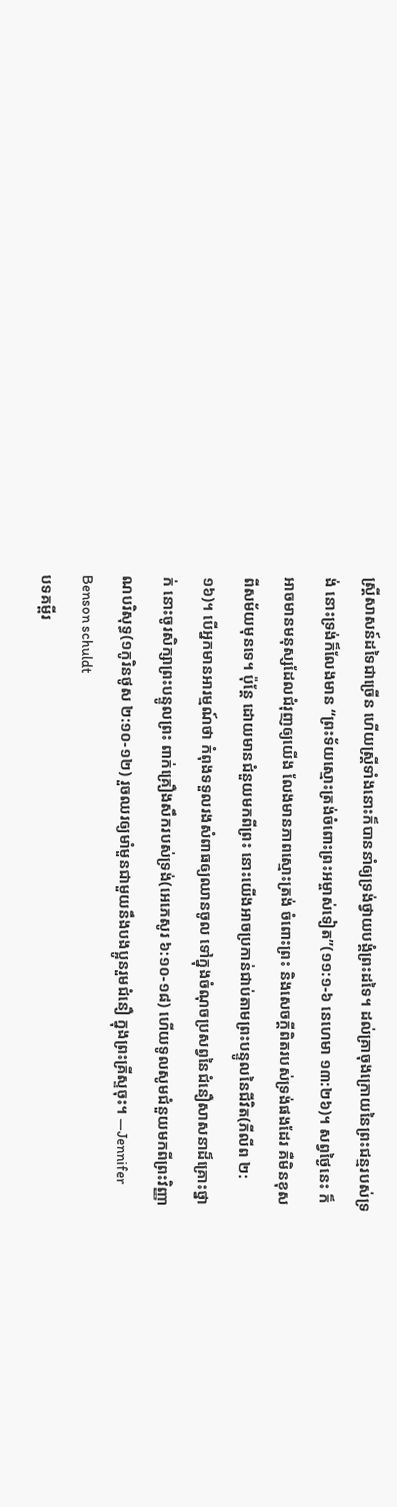ស្រ្តីសាសន៍ដទៃជាច្រើន ហើយស្រ្តីទាំងនោះក៏បាននាំឲ្យទ្រង់ថ្វាយបង្គំព្រះដទៃ។ ដល់គ្រាចុងក្រោយនៃព្រះជន្មរបស់ទ្រង់ នោះទ្រង់ក៏លែងមាន “ព្រះទ័យស្មោះត្រង់ចំពោះព្រះអម្ចាស់ទៀត”(១១:១-៦ នេហេមា ១៣:២៦)។ សព្វថ្ងៃនេះ ក៏អាចមានមនុស្សដែលជំរុញឲ្យយើង លែងមានភាពស្មោះត្រង់ ចំពោះព្រះ និងសេចក្តីពិតរបស់ទ្រង់ផងដែរ គឺមិនខុសពីសម័យមុនទេ។ ប៉ុន្តែ ដោយមានជំនួយមកពីព្រះ នោះយើងអាចប្រកាន់ជាប់តាមព្រះបន្ទូលនៃជីវិត(ភីលីព ២:១៦)។ បើអ្នកមានអារម្មណ៍ថា កំពុងទទួលរងសំពាធឲ្យឈានចូល ទៅក្នុងចំណុចប្រសព្វនៃជំនឿសាសនាដ៏គ្រោះថ្នាក់ នោះចូរសិក្សាព្រះបន្ទូលព្រះ ពាក់គ្រឿងសឹករបស់ទ្រង់(អេភេសូរ ៦:១០-១៨) ហើយទូលសូមជំនួយមកពីព្រះវិញ្ញាណបរិសុទ្ធ(១កូរិនថូស ២:១០-១២) រួចឈរឲ្យមាំមួនជាមួយនឹងបងប្អូនរួមជំនឿ ក្នុងព្រះគ្រីស្ទចុះ។ —Jennifer Benson schuldt
បទគម្ពីរ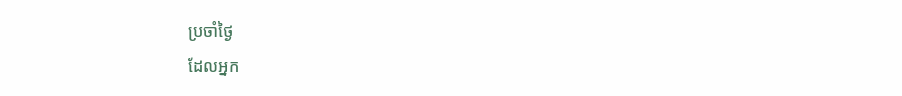ប្រចាំថ្ងៃ
ដែលអ្នក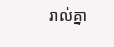រាល់គ្នា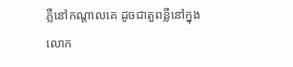ភ្លឺនៅកណ្តាលគេ ដូចជាតួពន្លឺនៅក្នុងលោក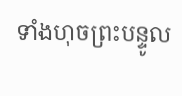ទាំងហុចព្រះបន្ទូល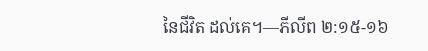នៃជីវិត ដល់គេ។—ភីលីព ២:១៥-១៦